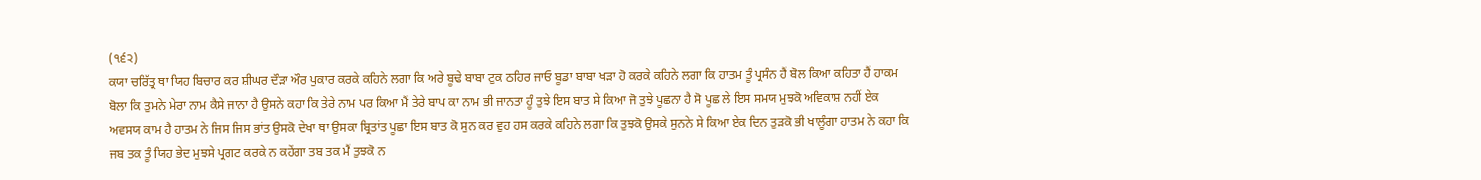(੧੬੨)
ਕਯਾ ਚਰਿੱਤ੍ਰ ਥਾ ਯਿਹ ਬਿਚਾਰ ਕਰ ਸ਼ੀਘਰ ਦੌੜਾ ਔਰ ਪੁਕਾਰ ਕਰਕੇ ਕਹਿਨੇ ਲਗਾ ਕਿ ਅਰੇ ਬੂਢੇ ਬਾਬਾ ਟੁਕ ਠਹਿਰ ਜਾਓ ਬੂਡਾ ਬਾਬਾ ਖੜਾ ਹੋ ਕਰਕੇ ਕਹਿਨੇ ਲਗਾ ਕਿ ਹਾਤਮ ਤੂੰ ਪ੍ਰਸੰਨ ਹੈਂ ਬੋਲ ਕਿਆ ਕਹਿਤਾ ਹੈਂ ਹਾਕਮ ਬੋਲਾ ਕਿ ਤੁਮਨੇ ਮੇਰਾ ਨਾਮ ਕੈਸੇ ਜਾਨਾ ਹੈ ਉਸਨੇ ਕਹਾ ਕਿ ਤੇਰੇ ਨਾਮ ਪਰ ਕਿਆ ਮੈਂ ਤੇਰੇ ਬਾਪ ਕਾ ਨਾਮ ਭੀ ਜਾਨਤਾ ਹੂੰ ਤੁਝੇ ਇਸ ਬਾਤ ਸੇ ਕਿਆ ਜੋ ਤੁਝੇ ਪੂਛਨਾ ਹੈ ਸੋ ਪੂਛ ਲੇ ਇਸ ਸਮਯ ਮੁਝਕੋ ਅਵਿਕਾਸ਼ ਨਹੀਂ ਏਕ ਅਵਸਯ ਕਾਮ ਹੈ ਹਾਤਮ ਨੇ ਜਿਸ ਜਿਸ ਭਾਂਤ ਉਸਕੋ ਦੇਖਾ ਥਾ ਉਸਕਾ ਬ੍ਰਿਤਾਂਤ ਪੂਛਾ ਇਸ ਬਾਤ ਕੋ ਸੁਨ ਕਰ ਵੁਹ ਹਸ ਕਰਕੇ ਕਹਿਨੇ ਲਗਾ ਕਿ ਤੁਝਕੋ ਉਸਕੇ ਸੁਨਨੇ ਸੇ ਕਿਆ ਏਕ ਦਿਨ ਤੁੜਕੋ ਭੀ ਖਾਲੂੰਗਾ ਹਾਤਮ ਨੇ ਕਹਾ ਕਿ ਜਬ ਤਕ ਤੂੰ ਯਿਹ ਭੇਦ ਮੁਝਸੇ ਪ੍ਰਗਟ ਕਰਕੇ ਨ ਕਹੇਂਗਾ ਤਬ ਤਕ ਮੈਂ ਤੁਝਕੋ ਨ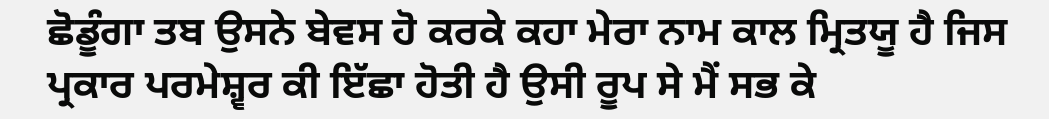ਛੋਡੂੰਗਾ ਤਬ ਉਸਨੇ ਬੇਵਸ ਹੋ ਕਰਕੇ ਕਹਾ ਮੇਰਾ ਨਾਮ ਕਾਲ ਮ੍ਰਿਤਯੂ ਹੈ ਜਿਸ ਪ੍ਰਕਾਰ ਪਰਮੇਸ਼੍ਵਰ ਕੀ ਇੱਛਾ ਹੋਤੀ ਹੈ ਉਸੀ ਰੂਪ ਸੇ ਮੈਂ ਸਭ ਕੇ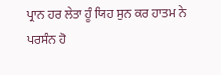ਪ੍ਰਾਨ ਹਰ ਲੇਤਾ ਹੂੰ ਯਿਹ ਸੁਨ ਕਰ ਹਾਤਮ ਨੇ ਪਰਸੰਨ ਹੋ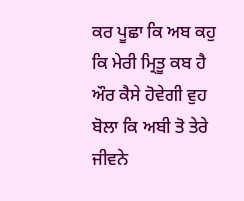ਕਰ ਪੂਛਾ ਕਿ ਅਬ ਕਹੁ ਕਿ ਮੇਰੀ ਮ੍ਰਿਤੂ ਕਬ ਹੈ ਔਰ ਕੈਸੇ ਹੋਵੇਗੀ ਵੁਹ ਬੋਲਾ ਕਿ ਅਬੀ ਤੋ ਤੇਰੇ ਜੀਵਨੇ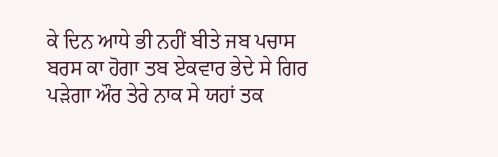ਕੇ ਦਿਨ ਆਧੇ ਭੀ ਨਹੀਂ ਬੀਤੇ ਜਬ ਪਚਾਸ ਬਰਸ ਕਾ ਹੋਗਾ ਤਬ ਏਕਵਾਰ ਭੇਦੇ ਸੇ ਗਿਰ ਪੜੇਗਾ ਔਰ ਤੇਰੇ ਨਾਕ ਸੇ ਯਹਾਂ ਤਕ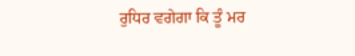ਰੁਧਿਰ ਵਗੇਗਾ ਕਿ ਤੂੰ ਮਰ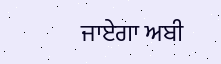ਜਾਏਗਾ ਅਬੀ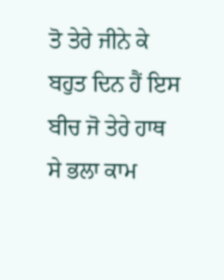ਤੋ ਤੇਰੇ ਜੀਨੇ ਕੇ ਬਹੁਤ ਦਿਨ ਹੈਂ ਇਸ ਬੀਚ ਜੋ ਤੇਰੇ ਹਾਥ ਸੇ ਭਲਾ ਕਾਮ